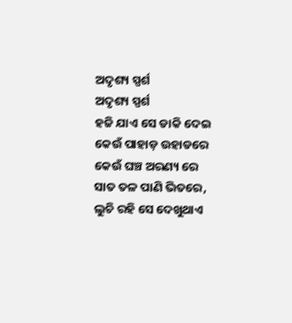ଅଦୃଶ୍ୟ ସ୍ପର୍ଶ
ଅଦୃଶ୍ୟ ସ୍ପର୍ଶ
ହଜି ଯାଏ ସେ ଡାକି ଦେଇ
କେଉଁ ପାହାଡ଼ ଉହାଡରେ
କେଉଁ ଘଞ୍ଚ ଅରଣ୍ୟ ରେ
ସାତ ତଳ ପାଣି ଭିତରେ,
ଲୁଚି ରହି ସେ ଦେଖୁଥାଏ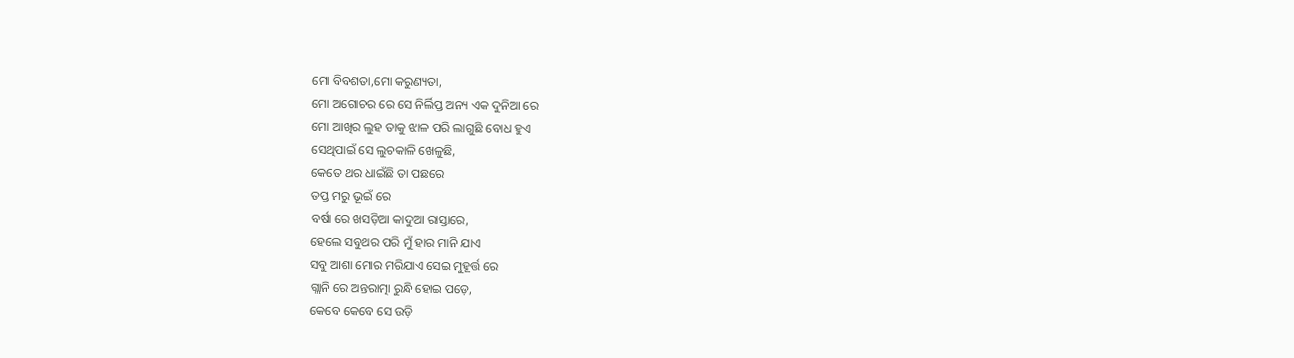ମୋ ବିବଶତା,ମୋ କରୁଣ୍ୟତା,
ମୋ ଅଗୋଚର ରେ ସେ ନିର୍ଲିପ୍ତ ଅନ୍ୟ ଏକ ଦୁନିଆ ରେ
ମୋ ଆଖିର ଲୁହ ତାକୁ ଝାଳ ପରି ଲାଗୁଛି ବୋଧ ହୁଏ
ସେଥିପାଇଁ ସେ ଲୁଚକାଳି ଖେଳୁଛି,
କେତେ ଥର ଧାଇଁଛି ତା ପଛରେ
ତପ୍ତ ମରୁ ଭୂଇଁ ରେ
ବର୍ଷା ରେ ଖସଡ଼ିଆ କାଦୁଆ ରାସ୍ତାରେ,
ହେଲେ ସବୁଥର ପରି ମୁଁ ହାର ମାନି ଯାଏ
ସବୁ ଆଶା ମୋର ମରିଯାଏ ସେଇ ମୁହୂର୍ତ୍ତ ରେ
ଗ୍ଲାନି ରେ ଅନ୍ତରାତ୍ମା ରୁନ୍ଧି ହୋଇ ପଡ଼େ,
କେବେ କେବେ ସେ ଉଡ଼ି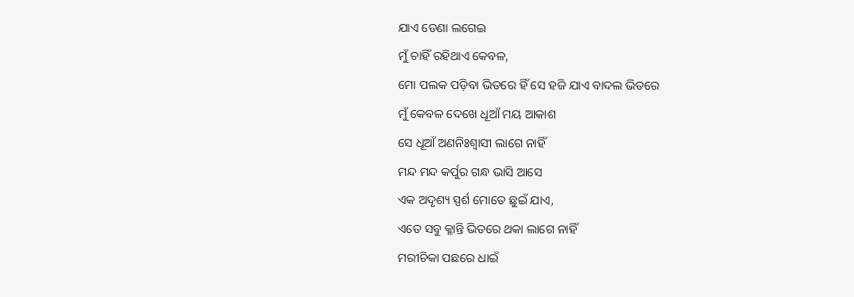ଯାଏ ଡେଣା ଲଗେଇ
ମୁଁ ଚାହିଁ ରହିଥାଏ କେବଳ,
ମୋ ପଲକ ପଡ଼ିବା ଭିତରେ ହିଁ ସେ ହଜି ଯାଏ ବାଦଲ ଭିତରେ
ମୁଁ କେବଳ ଦେଖେ ଧୂଆଁ ମୟ ଆକାଶ
ସେ ଧୂଆଁ ଅଣନିଃଶ୍ବାସୀ ଲାଗେ ନାହିଁ
ମନ୍ଦ ମନ୍ଦ କର୍ପୁର ଗନ୍ଧ ଭାସି ଆସେ
ଏକ ଅଦୃଶ୍ୟ ସ୍ପର୍ଶ ମୋତେ ଛୁଇଁ ଯାଏ,
ଏତେ ସବୁ କ୍ଳାନ୍ତି ଭିତରେ ଥକା ଲାଗେ ନାହିଁ
ମରୀଚିକା ପଛରେ ଧାଇଁ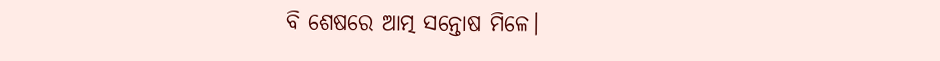ବି ଶେଷରେ ଆତ୍ମ ସନ୍ତୋଷ ମିଳେ।